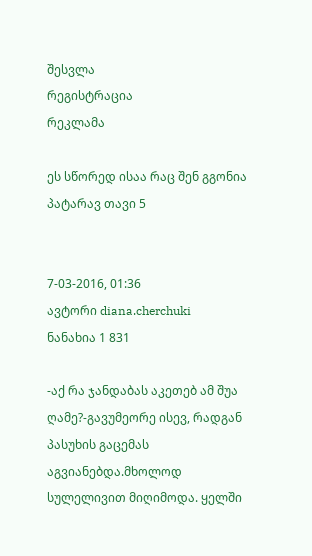შესვლა
რეგისტრაცია
რეკლამა

ეს სწორედ ისაა რაც შენ გგონია პატარავ თავი 5


7-03-2016, 01:36
ავტორი diana.cherchuki
ნანახია 1 831

-აქ რა ჯანდაბას აკეთებ ამ შუა ღამე?-გავუმეორე ისევ, რადგან პასუხის გაცემას აგვიანებდა.მხოლოდ სულელივით მიღიმოდა. ყელში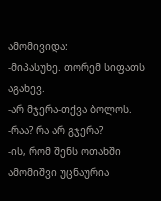ამომივიდა:
-მიპასუხე. თორემ სიფათს აგახევ.
-არ მჯერა-თქვა ბოლოს.
-რაა? რა არ გჯერა?
-ის, რომ შენს ოთახში ამომიშვი უცნაურია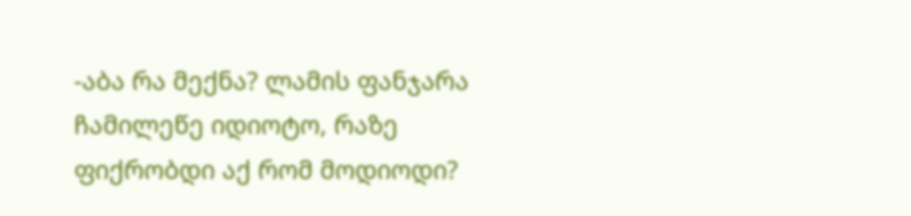-აბა რა მექნა? ლამის ფანჯარა ჩამილეწე იდიოტო, რაზე ფიქრობდი აქ რომ მოდიოდი?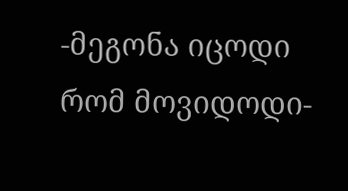-მეგონა იცოდი რომ მოვიდოდი-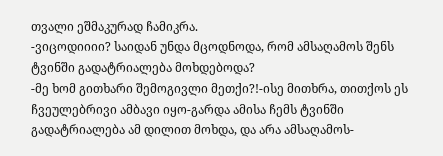თვალი ეშმაკურად ჩამიკრა.
-ვიცოდიიიი? საიდან უნდა მცოდნოდა, რომ ამსაღამოს შენს ტვინში გადატრიალება მოხდებოდა?
-მე ხომ გითხარი შემოგივლი მეთქი?!-ისე მითხრა, თითქოს ეს ჩვეულებრივი ამბავი იყო-გარდა ამისა ჩემს ტვინში გადატრიალება ამ დილით მოხდა, და არა ამსაღამოს-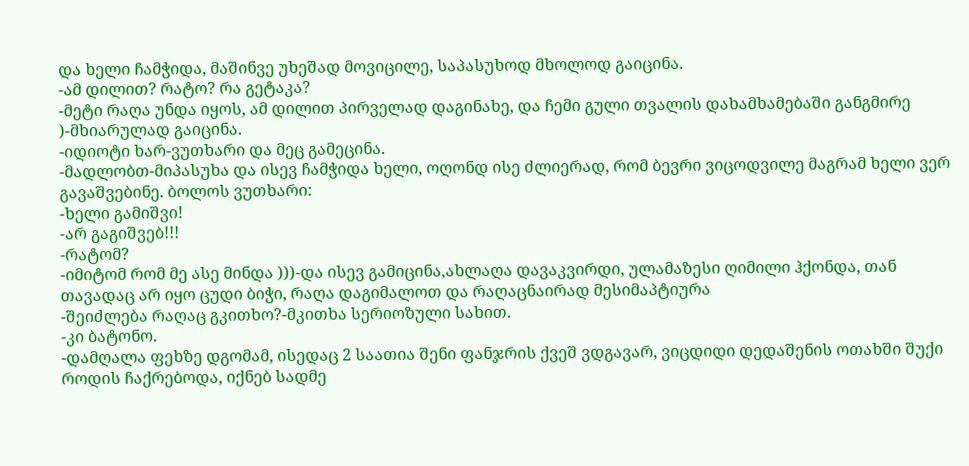და ხელი ჩამჭიდა, მაშინვე უხეშად მოვიცილე, საპასუხოდ მხოლოდ გაიცინა.
-ამ დილით? რატო? რა გეტაკა?
-მეტი რაღა უნდა იყოს, ამ დილით პირველად დაგინახე, და ჩემი გული თვალის დახამხამებაში განგმირე )-მხიარულად გაიცინა.
-იდიოტი ხარ-ვუთხარი და მეც გამეცინა.
-მადლობთ-მიპასუხა და ისევ ჩამჭიდა ხელი, ოღონდ ისე ძლიერად, რომ ბევრი ვიცოდვილე მაგრამ ხელი ვერ გავაშვებინე. ბოლოს ვუთხარი:
-ხელი გამიშვი!
-არ გაგიშვებ!!!
-რატომ?
-იმიტომ რომ მე ასე მინდა )))-და ისევ გამიცინა,ახლაღა დავაკვირდი, ულამაზესი ღიმილი ჰქონდა, თან თავადაც არ იყო ცუდი ბიჭი, რაღა დაგიმალოთ და რაღაცნაირად მესიმაპტიურა
-შეიძლება რაღაც გკითხო?-მკითხა სერიოზული სახით.
-კი ბატონო.
-დამღალა ფეხზე დგომამ, ისედაც 2 საათია შენი ფანჯრის ქვეშ ვდგავარ, ვიცდიდი დედაშენის ოთახში შუქი როდის ჩაქრებოდა, იქნებ სადმე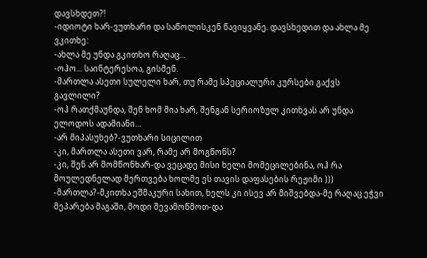დავსხდეთ?!
-იდიოტი ხარ-ვუთხარი და საწოლისკენ წავიყვანე. დავსხედით და ახლა მე ვკითხე:
-ახლა მე უნდა გკითხო რაღაც...
-ოჰო... საინტერესოა, გისმენ.
-მართლა ასეთი სულელი ხარ, თუ რამე სპეციალური კურსები გაქვს გავლილი?
-ოჰ რათქმაუნდა, შენ ხომ მია ხარ, შენგან სერიოზულ კითხვას არ უნდა ელოდოს ადამიანი...
-არ მიპასუხებ?-ვუთხარი სიცილით
-კი, მართლა ასეთი ვარ, რამე არ მოგწონს?
-კი, შენ არ მომწონხარ-და ვეცადე მისი ხელი მომეცილებინა, ოჰ რა მოულედნელად მერთვება ხოლმე ეს თავის დაფასების რეჟიმი )))
-მართლა?-მკითხა ეშმაკური სახით, ხელს კი ისევ არ მიშვებდა-მე რაღაც ეჭვი მეპარება მაგაში, მოდი შევამოწმოთ-და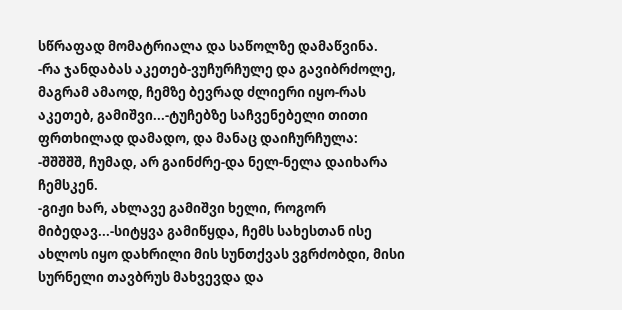სწრაფად მომატრიალა და საწოლზე დამაწვინა.
-რა ჯანდაბას აკეთებ-ვუჩურჩულე და გავიბრძოლე, მაგრამ ამაოდ, ჩემზე ბევრად ძლიერი იყო-რას აკეთებ, გამიშვი...-ტუჩებზე საჩვენებელი თითი ფრთხილად დამადო, და მანაც დაიჩურჩულა:
-შშშშშ, ჩუმად, არ გაინძრე-და ნელ-ნელა დაიხარა ჩემსკენ.
-გიჟი ხარ, ახლავე გამიშვი ხელი, როგორ მიბედავ...-სიტყვა გამიწყდა, ჩემს სახესთან ისე ახლოს იყო დახრილი მის სუნთქვას ვგრძობდი, მისი სურნელი თავბრუს მახვევდა და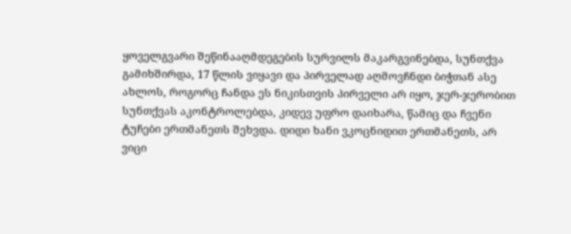ყოველგვარი შეწინააღმდეგების სურვილს მაკარგვინებდა, სუნთქვა გამიხშირდა, 17 წლის ვიყავი და პირველად აღმოვჩნდი ბიჭთან ასე ახლოს, როგორც ჩანდა ეს ნიკისთვის პირველი არ იყო, ჯერ-ჯერობით სუნთქვას აკონტროლებდა, კიდევ უფრო დაიხარა, წამიც და ჩვენი ტუჩები ერთმანეთს შეხვდა. დიდი ხანი ვკოცნიდით ერთმანეთს, არ ვიცი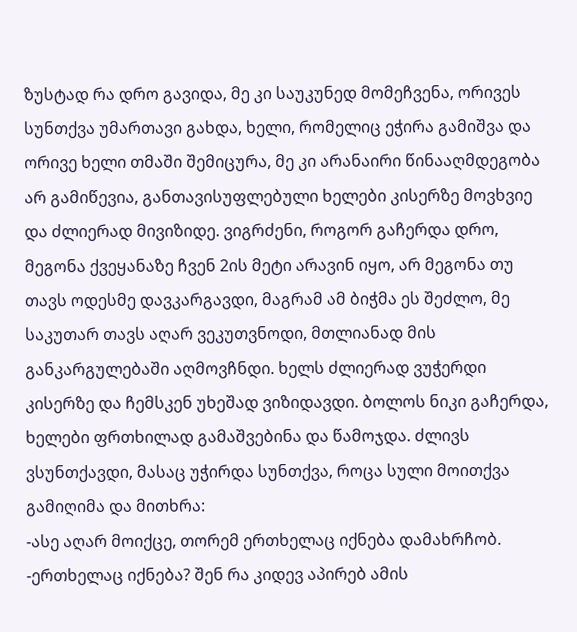ზუსტად რა დრო გავიდა, მე კი საუკუნედ მომეჩვენა, ორივეს სუნთქვა უმართავი გახდა, ხელი, რომელიც ეჭირა გამიშვა და ორივე ხელი თმაში შემიცურა, მე კი არანაირი წინააღმდეგობა არ გამიწევია, განთავისუფლებული ხელები კისერზე მოვხვიე და ძლიერად მივიზიდე. ვიგრძენი, როგორ გაჩერდა დრო, მეგონა ქვეყანაზე ჩვენ 2ის მეტი არავინ იყო, არ მეგონა თუ თავს ოდესმე დავკარგავდი, მაგრამ ამ ბიჭმა ეს შეძლო, მე საკუთარ თავს აღარ ვეკუთვნოდი, მთლიანად მის განკარგულებაში აღმოვჩნდი. ხელს ძლიერად ვუჭერდი კისერზე და ჩემსკენ უხეშად ვიზიდავდი. ბოლოს ნიკი გაჩერდა, ხელები ფრთხილად გამაშვებინა და წამოჯდა. ძლივს ვსუნთქავდი, მასაც უჭირდა სუნთქვა, როცა სული მოითქვა გამიღიმა და მითხრა:
-ასე აღარ მოიქცე, თორემ ერთხელაც იქნება დამახრჩობ.
-ერთხელაც იქნება? შენ რა კიდევ აპირებ ამის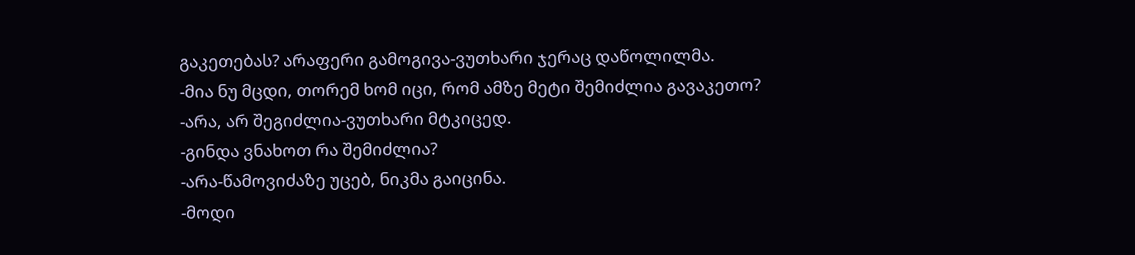გაკეთებას? არაფერი გამოგივა-ვუთხარი ჯერაც დაწოლილმა.
-მია ნუ მცდი, თორემ ხომ იცი, რომ ამზე მეტი შემიძლია გავაკეთო?
-არა, არ შეგიძლია-ვუთხარი მტკიცედ.
-გინდა ვნახოთ რა შემიძლია?
-არა-წამოვიძაზე უცებ, ნიკმა გაიცინა.
-მოდი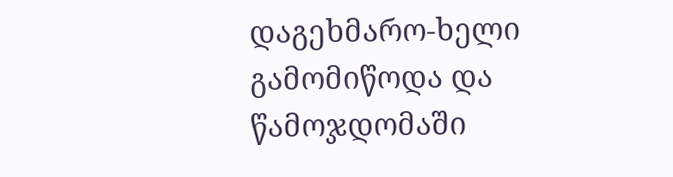დაგეხმარო-ხელი გამომიწოდა და წამოჯდომაში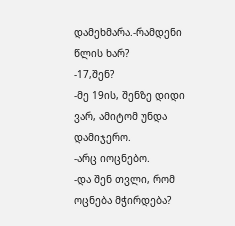დამეხმარა.-რამდენი წლის ხარ?
-17,შენ?
-მე 19ის, შენზე დიდი ვარ, ამიტომ უნდა დამიჯერო.
-არც იოცნებო.
-და შენ თვლი, რომ ოცნება მჭირდება?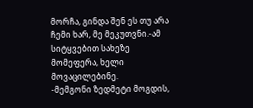მორჩა, გინდა შენ ეს თუ არა ჩემი ხარ, მე მეკუთვნი.-ამ სიტყვებით სახეზე მომეფერა, ხელი მოვაცილებინე.
-მემგონი ზედმეტი მოგდის,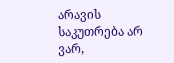არავის საკუთრება არ ვარ,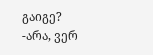გაიგე?
-არა, ვერ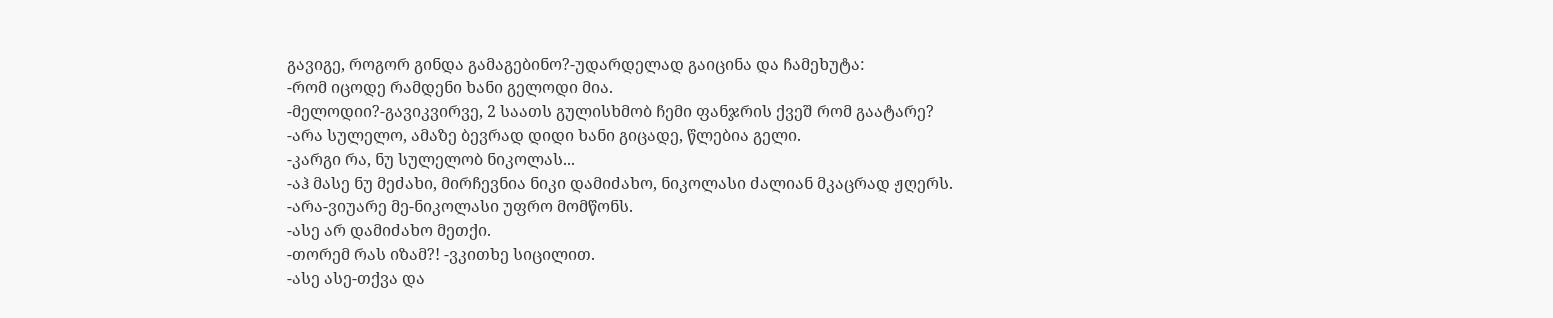გავიგე, როგორ გინდა გამაგებინო?-უდარდელად გაიცინა და ჩამეხუტა:
-რომ იცოდე რამდენი ხანი გელოდი მია.
-მელოდიი?-გავიკვირვე, 2 საათს გულისხმობ ჩემი ფანჯრის ქვეშ რომ გაატარე?
-არა სულელო, ამაზე ბევრად დიდი ხანი გიცადე, წლებია გელი.
-კარგი რა, ნუ სულელობ ნიკოლას...
-აჰ მასე ნუ მეძახი, მირჩევნია ნიკი დამიძახო, ნიკოლასი ძალიან მკაცრად ჟღერს.
-არა-ვიუარე მე-ნიკოლასი უფრო მომწონს.
-ასე არ დამიძახო მეთქი.
-თორემ რას იზამ?! -ვკითხე სიცილით.
-ასე ასე-თქვა და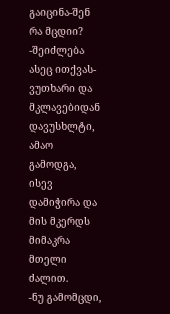გაიცინა-შენ რა მცდიი?
-შეიძლება ასეც ითქვას-ვუთხარი და მკლავებიდან დავუსხლტი, ამაო გამოდგა, ისევ დამიჭირა და მის მკერდს მიმაკრა მთელი ძალით.
-ნუ გამომცდი,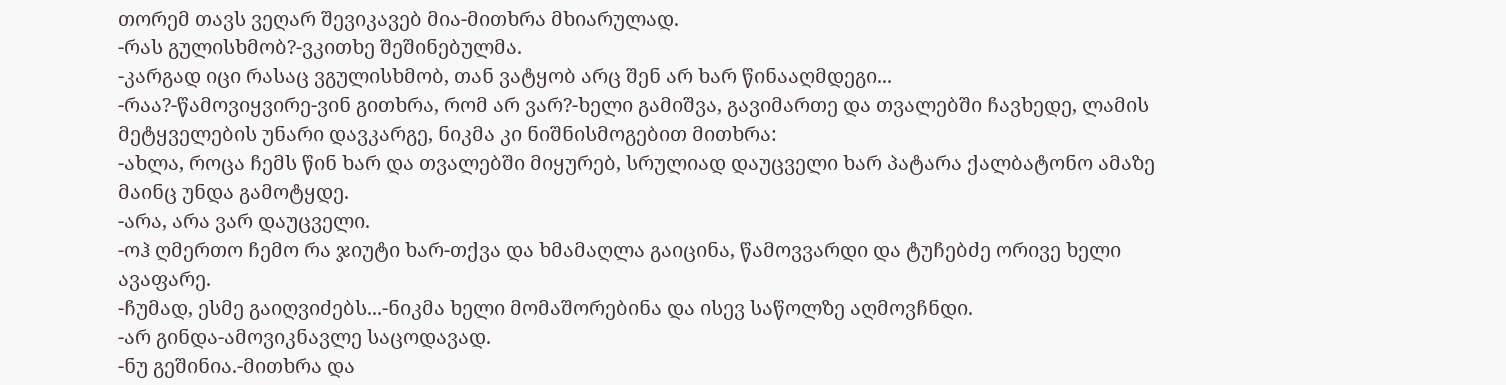თორემ თავს ვეღარ შევიკავებ მია-მითხრა მხიარულად.
-რას გულისხმობ?-ვკითხე შეშინებულმა.
-კარგად იცი რასაც ვგულისხმობ, თან ვატყობ არც შენ არ ხარ წინააღმდეგი...
-რაა?-წამოვიყვირე-ვინ გითხრა, რომ არ ვარ?-ხელი გამიშვა, გავიმართე და თვალებში ჩავხედე, ლამის მეტყველების უნარი დავკარგე, ნიკმა კი ნიშნისმოგებით მითხრა:
-ახლა, როცა ჩემს წინ ხარ და თვალებში მიყურებ, სრულიად დაუცველი ხარ პატარა ქალბატონო ამაზე მაინც უნდა გამოტყდე.
-არა, არა ვარ დაუცველი.
-ოჰ ღმერთო ჩემო რა ჯიუტი ხარ-თქვა და ხმამაღლა გაიცინა, წამოვვარდი და ტუჩებძე ორივე ხელი ავაფარე.
-ჩუმად, ესმე გაიღვიძებს...-ნიკმა ხელი მომაშორებინა და ისევ საწოლზე აღმოვჩნდი.
-არ გინდა-ამოვიკნავლე საცოდავად.
-ნუ გეშინია.-მითხრა და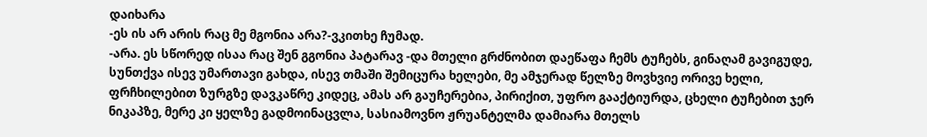დაიხარა
-ეს ის არ არის რაც მე მგონია არა?-ვკითხე ჩუმად.
-არა. ეს სწორედ ისაა რაც შენ გგონია პატარავ -და მთელი გრძნობით დაეწაფა ჩემს ტუჩებს, გინაღამ გავიგუდე, სუნთქვა ისევ უმართავი გახდა, ისევ თმაში შემიცურა ხელები, მე ამჯერად წელზე მოვხვიე ორივე ხელი, ფრჩხილებით ზურგზე დავკაწრე კიდეც, ამას არ გაუჩერებია, პირიქით, უფრო გააქტიურდა, ცხელი ტუჩებით ჯერ ნიკაპზე, მერე კი ყელზე გადმოინაცვლა, სასიამოვნო ჟრუანტელმა დამიარა მთელს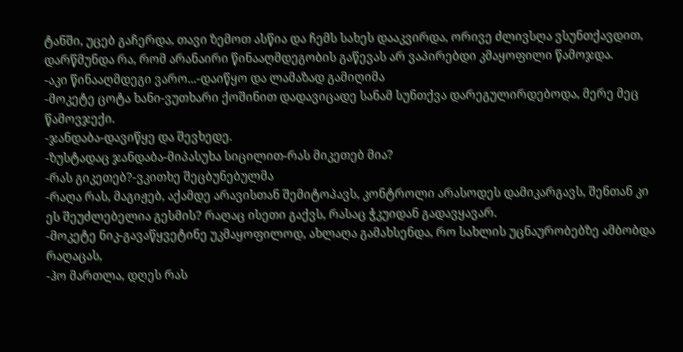ტანში, უცებ გაჩერდა, თავი ზემოთ ასწია და ჩემს სახეს დააკვირდა, ორივე ძლივსღა ვსუნთქავდით, დარწმუნდა რა, რომ არანაირი წინააღმდეგობის გაწევას არ ვაპირებდი კმაყოფილი წამოჯდა.
-აკი წინააღმდეგი ვარო...-დაიწყო და ლამაზად გამიღიმა
-მოკეტე ცოტა ხანი-ვუთხარი ქოშინით დადავიცადე სანამ სუნთქვა დარეგულირდებოდა, მერე მეც წამოვჯექი.
-ჯანდაბა-დავიწყე და შევხედე.
-ზუსტადაც ჯანდაბა-მიპასუხა სიცილით-რას მიკეთებ მია?
-რას გიკეთებ?-ვკითხე შეცბუნებულმა
-რაღა რას, მაგიჟებ, აქამდე არავისთან შემიტოპავს, კონტროლი არასოდეს დამიკარგავს, შენთან კი ეს შეუძლებელია გესმის? რაღაც ისეთი გაქვს, რასაც ჭკუიდან გადავყავარ.
-მოკეტე ნიკ-გავაწყვეტინე უკმაყოფილოდ, ახლაღა გამახსენდა, რო სახლის უცნაურობებზე ამბობდა რაღაცას,
-ჰო მართლა, დღეს რას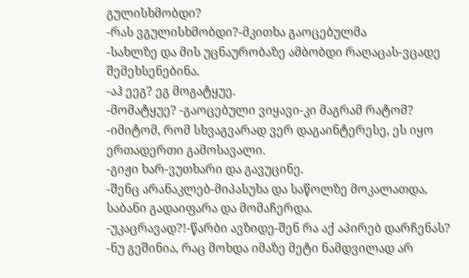გულისხმობდი?
-რას ვგულისხმობდი?-მკითხა გაოცებულმა
-სახლზე და მის უცნაურობაზე ამბობდი რაღაცას-ვცადე შემეხსენებინა.
-აჰ ეეგ? ეგ მოგატყუე.
-მომატყუე? -გაოცებული ვიყავი-კი მაგრამ რატომ?
-იმიტომ, რომ სხვაგვარად ვერ დაგაინტერესე, ეს იყო ერთადერთი გამოსავალი.
-გიჟი ხარ-ვუთხარი და გავუცინე.
-შენც არანაკლებ-მიპასუხა და საწოლზე მოკალათდა, საბანი გადაიფარა და მომაჩერდა.
-უკაცრავად?!-წარბი ავზიდე-შენ რა აქ აპირებ დარჩენას?
-ნუ გეშინია, რაც მოხდა იმაზე მეტი ნამდვილად არ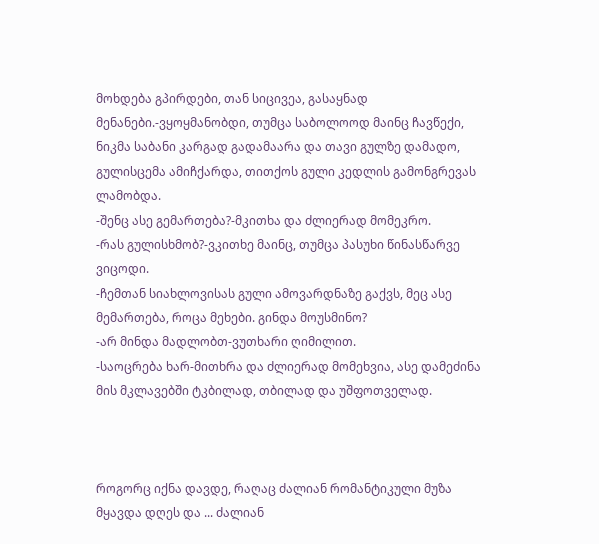მოხდება გპირდები, თან სიცივეა, გასაყნად მენანები.-ვყოყმანობდი, თუმცა საბოლოოდ მაინც ჩავწექი, ნიკმა საბანი კარგად გადამაარა და თავი გულზე დამადო, გულისცემა ამიჩქარდა, თითქოს გული კედლის გამონგრევას ლამობდა.
-შენც ასე გემართება?-მკითხა და ძლიერად მომეკრო.
-რას გულისხმობ?-ვკითხე მაინც, თუმცა პასუხი წინასწარვე ვიცოდი.
-ჩემთან სიახლოვისას გული ამოვარდნაზე გაქვს, მეც ასე მემართება, როცა მეხები. გინდა მოუსმინო?
-არ მინდა მადლობთ-ვუთხარი ღიმილით.
-საოცრება ხარ-მითხრა და ძლიერად მომეხვია, ასე დამეძინა მის მკლავებში ტკბილად, თბილად და უშფოთველად.



როგორც იქნა დავდე, რაღაც ძალიან რომანტიკული მუზა მყავდა დღეს და ... ძალიან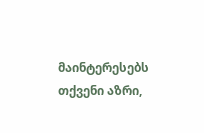მაინტერესებს თქვენი აზრი,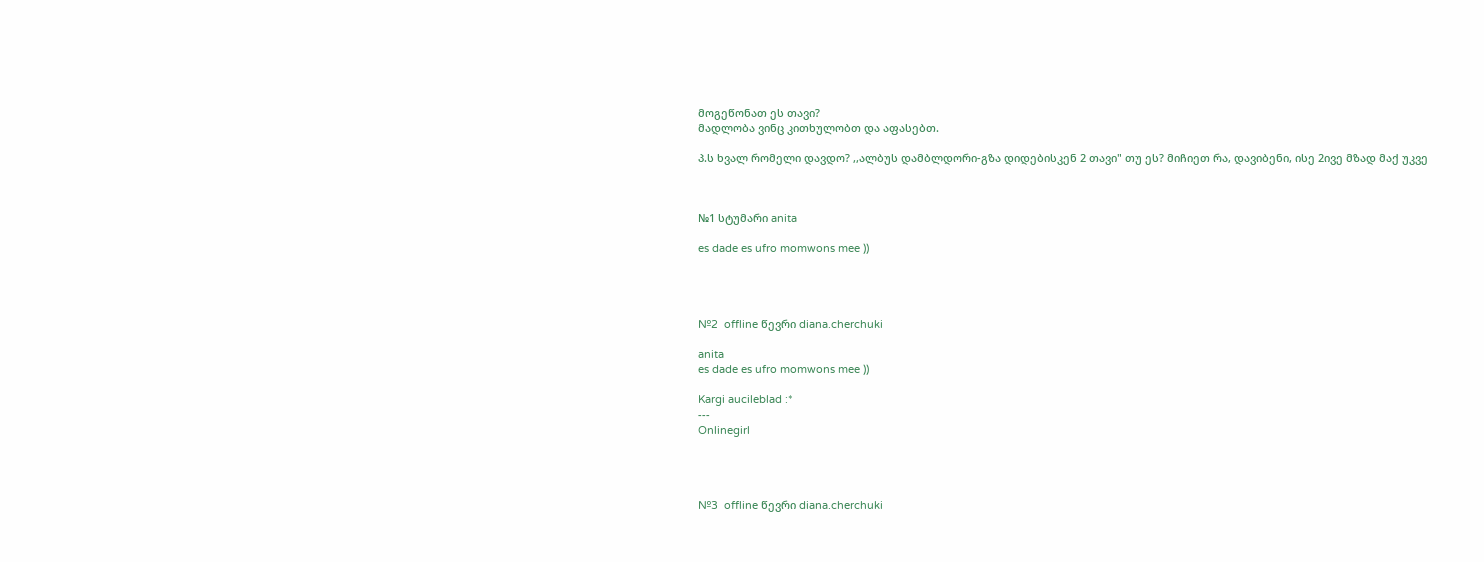მოგეწონათ ეს თავი?
მადლობა ვინც კითხულობთ და აფასებთ.

პ.ს ხვალ რომელი დავდო? ,,ალბუს დამბლდორი-გზა დიდებისკენ 2 თავი" თუ ეს? მიჩიეთ რა, დავიბენი, ისე 2ივე მზად მაქ უკვე



№1 სტუმარი anita

es dade es ufro momwons mee ))




№2  offline წევრი diana.cherchuki

anita
es dade es ufro momwons mee ))

Kargi aucileblad :*
---
Onlinegirl




№3  offline წევრი diana.cherchuki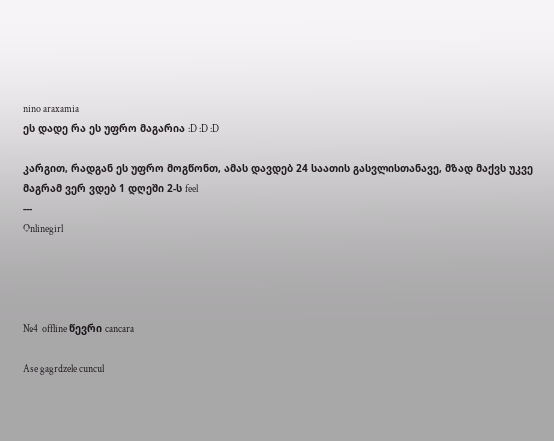nino araxamia
ეს დადე რა ეს უფრო მაგარია :D :D :D

კარგით, რადგან ეს უფრო მოგწონთ, ამას დავდებ 24 საათის გასვლისთანავე, მზად მაქვს უკვე მაგრამ ვერ ვდებ 1 დღეში 2-ს feel
---
Onlinegirl




№4  offline წევრი cancara

Ase gagrdzele cuncul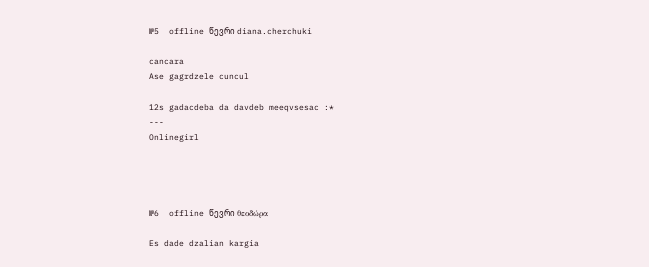№5  offline წევრი diana.cherchuki

cancara
Ase gagrdzele cuncul

12s gadacdeba da davdeb meeqvsesac :*
---
Onlinegirl




№6  offline წევრი θεοδώρα

Es dade dzalian kargia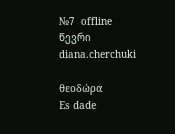№7  offline წევრი diana.cherchuki

θεοδώρα
Es dade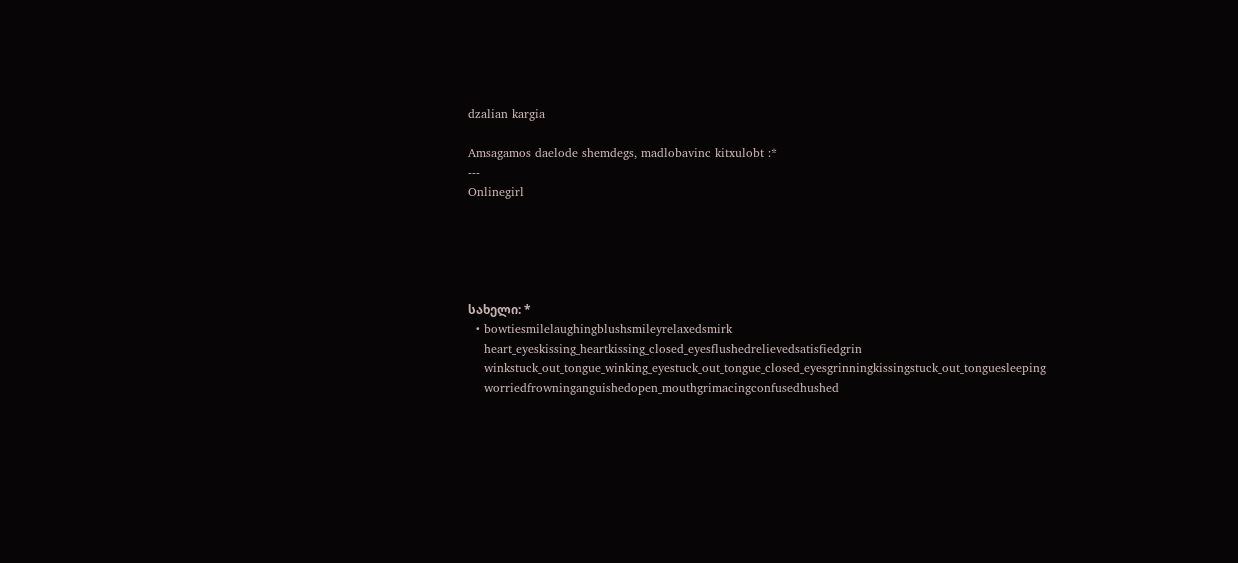dzalian kargia

Amsagamos daelode shemdegs, madlobavinc kitxulobt :*
---
Onlinegirl





სახელი: *
  • bowtiesmilelaughingblushsmileyrelaxedsmirk
    heart_eyeskissing_heartkissing_closed_eyesflushedrelievedsatisfiedgrin
    winkstuck_out_tongue_winking_eyestuck_out_tongue_closed_eyesgrinningkissingstuck_out_tonguesleeping
    worriedfrowninganguishedopen_mouthgrimacingconfusedhushed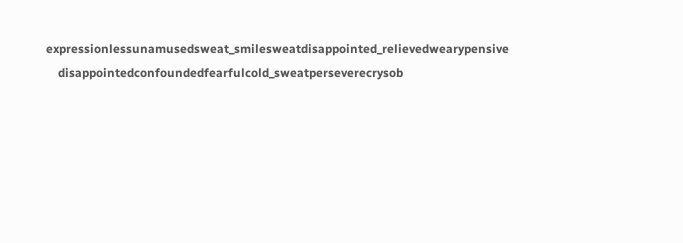expressionlessunamusedsweat_smilesweatdisappointed_relievedwearypensive
    disappointedconfoundedfearfulcold_sweatperseverecrysob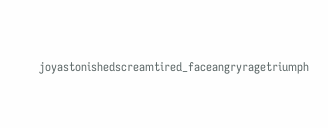joyastonishedscreamtired_faceangryragetriumph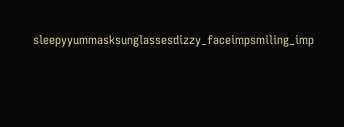sleepyyummasksunglassesdizzy_faceimpsmiling_imp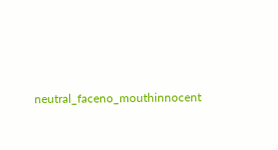neutral_faceno_mouthinnocent